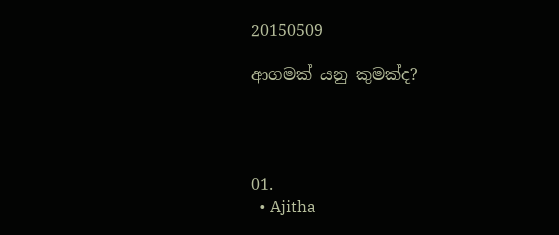20150509

ආගමක් යනු කුමක්ද?




01.
  • Ajitha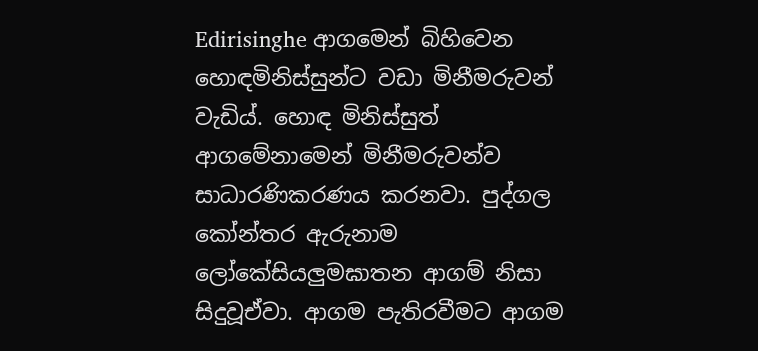Edirisinghe ආගමෙන් බිහිවෙන හොඳමිනිස්සුන්ට වඩා මිනීමරුවන් වැඩිය්. හොඳ මිනිස්සුත් ආගමේනාමෙන් මිනීමරුවන්ව සාධාරණිකරණය කරනවා. පුද්ගල කෝන්තර ඇරුනාම ලෝකේසියලුමඝාතන ආගම් නිසා සිදුවූඒවා. ආගම පැතිරවීමට ආගම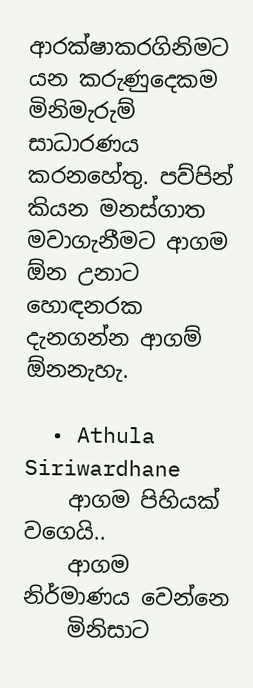ආරක්ෂාකරගිනිමට යන කරුණුදෙකම මිනිමැරුම් සාධාරණය කරනහේතු. පව්පින් කියන මනස්ගාත මවාගැනීමට ආගම ඕන උනාට හොඳනරක දැනගන්න ආගම් ඕනනැහැ.

  • Athula Siriwardhane
    ආගම පිහියක් වගෙයි..
    ආගම නිර්මාණය වෙන්නෙ
    මිනිසාට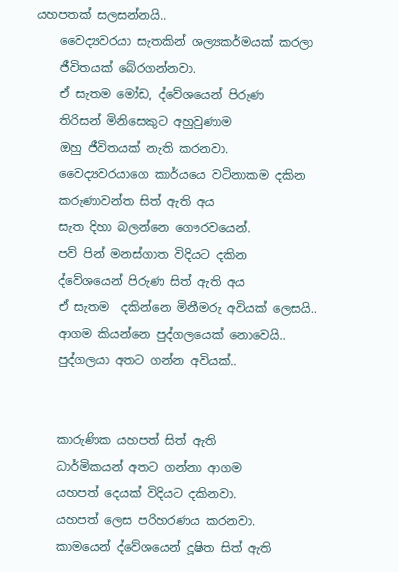යහපතක් සලසන්නයි..
    වෛද්‍යවරයා සැතකින් ශල්‍යකර්මයක් කරලා
    ජීවිතයක් බේරගන්නවා.
    ඒ සැතම මෝඩ, ද්වේශයෙන් පිරුණ
    තිරිසන් මිනිසෙකුට අහුවුණාම
    ඔහු ජීවිතයක් නැති කරනවා.
    වෛද්‍යවරයාගෙ කාර්යයෙ වටිනාකම දකින
    කරුණාවන්ත සිත් ඇති අය
    සැත දිහා බලන්නෙ ගෞරවයෙන්.
    පව් පින් මනස්ගාත විදියට දකින
    ද්වේශයෙන් පිරුණ සිත් ඇති අය
    ඒ සැතම  දකින්නෙ මිනීමරු අවියක් ලෙසයි..
    ආගම කියන්නෙ පුද්ගලයෙක් නොවෙයි..
    පුද්ගලයා අතට ගන්න අවියක්..


    කාරුණික යහපත් සිත් ඇති
    ධාර්මිකයන් අතට ගන්නා ආගම
    යහපත් දෙයක් විදියට දකිනවා.
    යහපත් ලෙස පරිහරණය කරනවා.
    කාමයෙන් ද්වේශයෙන් දූෂිත සිත් ඇති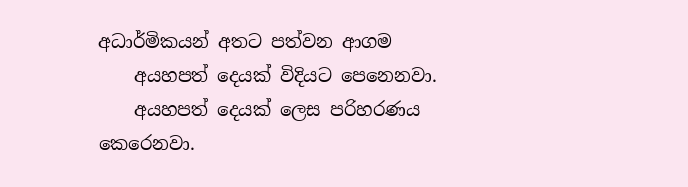අධාර්මිකයන් අතට පත්වන ආගම
    අයහපත් දෙයක් විදියට පෙනෙනවා.
    අයහපත් දෙයක් ලෙස පරිහරණය කෙරෙනවා.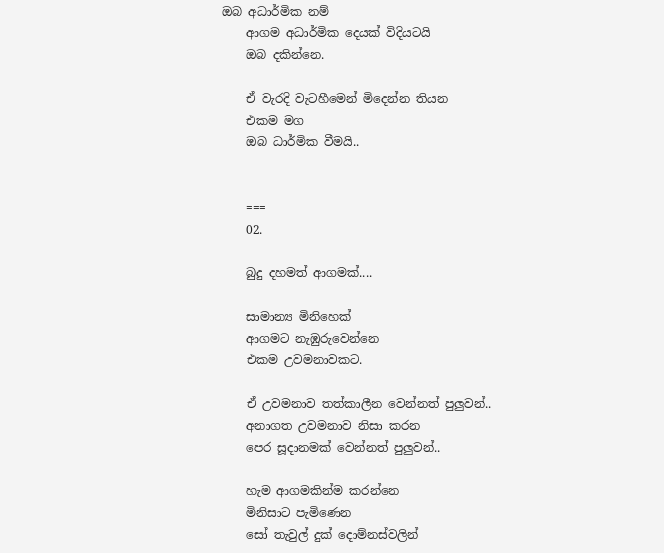ඔබ අධාර්මික නම්
    ආගම අධාර්මික දෙයක් විදියටයි
    ඔබ දකින්නෙ.

    ඒ වැරදි වැටහීමෙන් මිදෙන්න තියන
    එකම මග
    ඔබ ධාර්මික වීමයි..


    ===
    02.

    බුදු දහමත් ආගමක්....

    සාමාන්‍ය මිනිහෙක්
    ආගමට නැඹුරුවෙන්නෙ
    එකම උවමනාවකට.

    ඒ උවමනාව තත්කාලීන වෙන්නත් පුලුවන්..
    අනාගත උවමනාව නිසා කරන
    පෙර සූදානමක් වෙන්නත් පුලුවන්..

    හැම ආගමකින්ම කරන්නෙ
    මිනිසාට පැමිණෙන
    සෝ තැවුල් දුක් දොම්නස්වලින්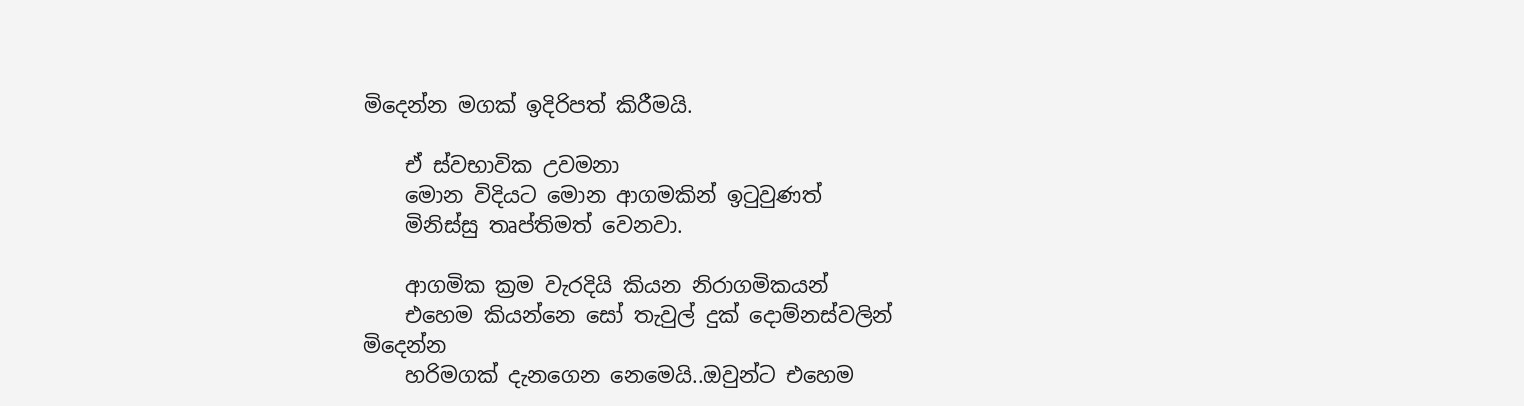මිදෙන්න මගක් ඉදිරිපත් කිරීමයි.

    ඒ ස්වභාවික උවමනා
    මොන විදියට මොන ආගමකින් ඉටුවුණත්
    මිනිස්සු තෘප්තිමත් වෙනවා.

    ආගමික ක්‍රම වැරදියි කියන නිරාගමිකයන්
    එහෙම කියන්නෙ සෝ තැවුල් දුක් දොම්නස්වලින් මිදෙන්න
    හරිමගක් දැනගෙන නෙමෙයි..ඔවුන්ට එහෙම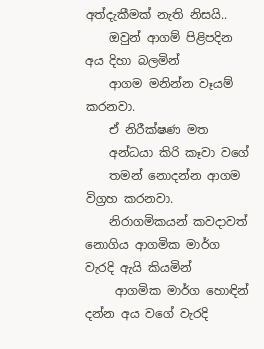අත්දැකීමක් නැති නිසයි..
    ඔවුන් ආගම් පිළිපදින අය දිහා බලමින්
    ආගම මනින්න වෑයම් කරනවා.
    ඒ නිරීක්ෂණ මත
    අන්ධයා කිරි කෑවා වගේ
    තමන් නොදන්න ආගම විග්‍රහ කරනවා.
    නිරාගමිකයන් කවදාවත් නොගිය ආගමික මාර්ග වැරදි ඇයි කියමින්
     ආගමික මාර්ග හොඳින් දන්න අය වගේ වැරදි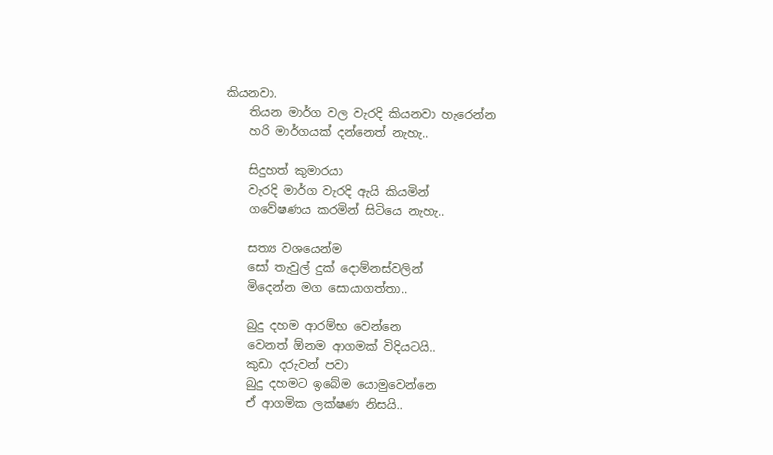කියනවා.
    තියන මාර්ග වල වැරදි කියනවා හැරෙන්න
    හරි මාර්ගයක් දන්නෙත් නැහැ..

    සිදුහත් කුමාරයා
    වැරදි මාර්ග වැරදි ඇයි කියමින්
    ගවේෂණය කරමින් සිටියෙ නැහැ..

    සත්‍ය වශයෙන්ම
    සෝ තැවුල් දුක් දොම්නස්වලින්
    මිදෙන්න මග සොයාගත්තා..

    බුදු දහම ආරම්භ වෙන්නෙ
    වෙනත් ඕනම ආගමක් විදියටයි..
    කුඩා දරුවන් පවා
    බුදු දහමට ඉබේම යොමුවෙන්නෙ
    ඒ ආගමික ලක්ෂණ නිසයි..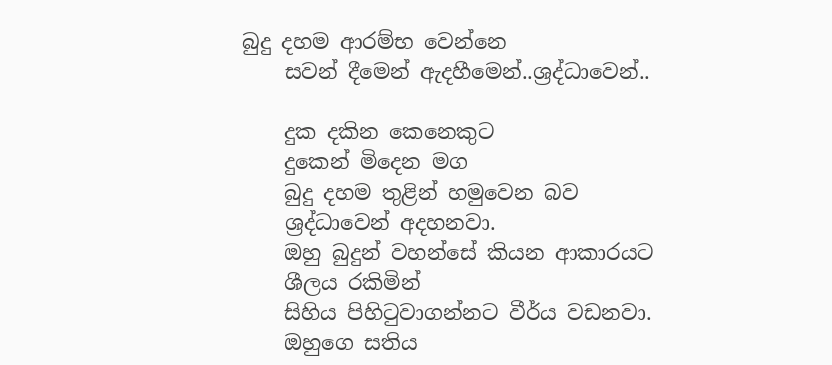බුදු දහම ආරම්භ වෙන්නෙ
    සවන් දීමෙන් ඇදහීමෙන්..ශ්‍රද්ධාවෙන්..

    දුක දකින කෙනෙකුට
    දුකෙන් මිදෙන මග
    බුදු දහම තුළින් හමුවෙන බව
    ශ්‍රද්ධාවෙන් අදහනවා.
    ඔහු බුදුන් වහන්සේ කියන ආකාරයට
    ශීලය රකිමින්
    සිහිය පිහිටුවාගන්නට වීර්ය වඩනවා.
    ඔහුගෙ සතිය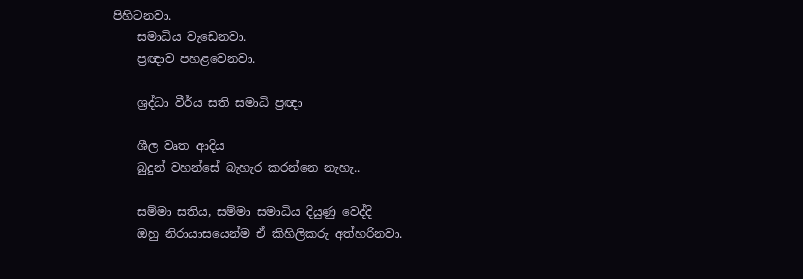පිහිටනවා.
    සමාධිය වැඩෙනවා.
    ප්‍රඥාව පහළවෙනවා.

    ශ්‍රද්ධා වීර්ය සති සමාධි ප්‍රඥා

    ශීල වෘත ආදිය
    බුදුන් වහන්සේ බැහැර කරන්නෙ නැහැ..

    සම්මා සතිය, සම්මා සමාධිය දියුණු වෙද්දි
    ඔහු නිරායාසයෙන්ම ඒ කිහිලිකරු අත්හරිනවා.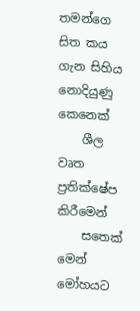තමන්ගෙ සිත කය ගැන සිහිය නොදියුණු කෙනෙක්
    ශීල වෘත ප්‍රතික්ෂේප කිරීමෙන්
    සතෙක් මෙන් මෝහයට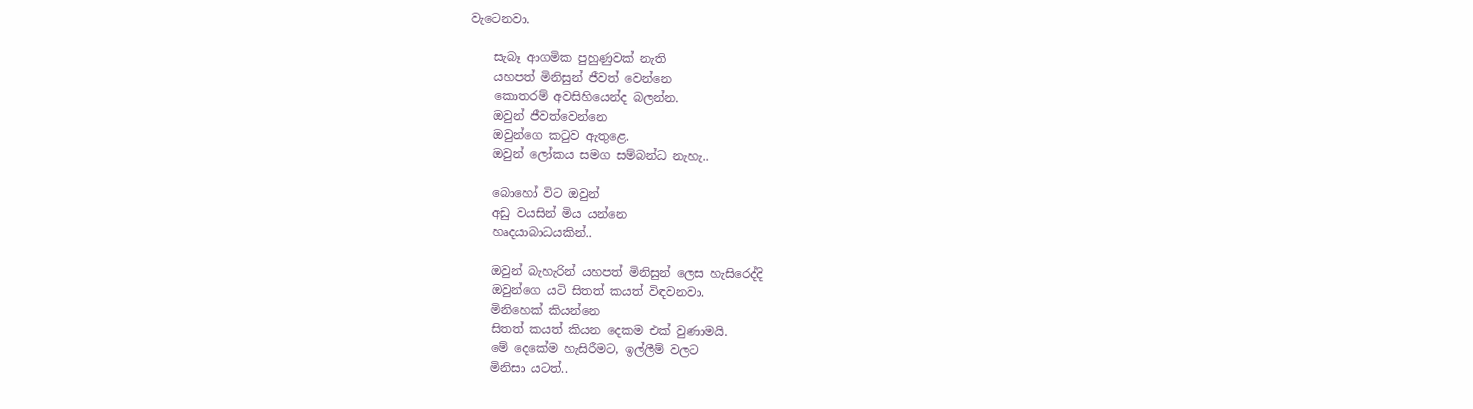වැටෙනවා.

    සැබෑ ආගමික පුහුණුවක් නැති
    යහපත් මිනිසුන් ජීවත් වෙන්නෙ
    කොතරම් අවසිහියෙන්ද බලන්න.
    ඔවුන් ජීවත්වෙන්නෙ
    ඔවුන්ගෙ කටුව ඇතුළෙ.
    ඔවුන් ලෝකය සමග සම්බන්ධ නැහැ..

    බොහෝ විට ඔවුන්
    අඩු වයසින් මිය යන්නෙ
    හෘදයාබාධයකින්..

    ඔවුන් බැහැරින් යහපත් මිනිසුන් ලෙස හැසිරෙද්දි
    ඔවුන්ගෙ යටි සිතත් කයත් විඳවනවා.
    මිනිහෙක් කියන්නෙ
    සිතත් කයත් කියන දෙකම එක් වුණාමයි.
    මේ දෙකේම හැසිරීමට, ඉල්ලීම් වලට
    මිනිසා යටත්..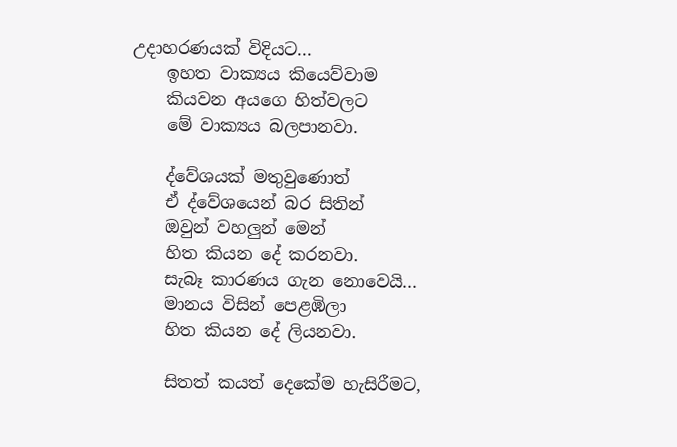උදාහරණයක් විදියට...
    ඉහත වාක්‍යය කියෙව්වාම
    කියවන අයගෙ හිත්වලට
    මේ වාක්‍යය බලපානවා.

    ද්වේශයක් මතුවුණොත්
    ඒ ද්වේශයෙන් බර සිතින්
    ඔවුන් වහලුන් මෙන්
    හිත කියන දේ කරනවා.
    සැබෑ කාරණය ගැන නොවෙයි...
    මානය විසින් පෙළඹිලා
    හිත කියන දේ ලියනවා.

    සිතත් කයත් දෙකේම හැසිරීමට,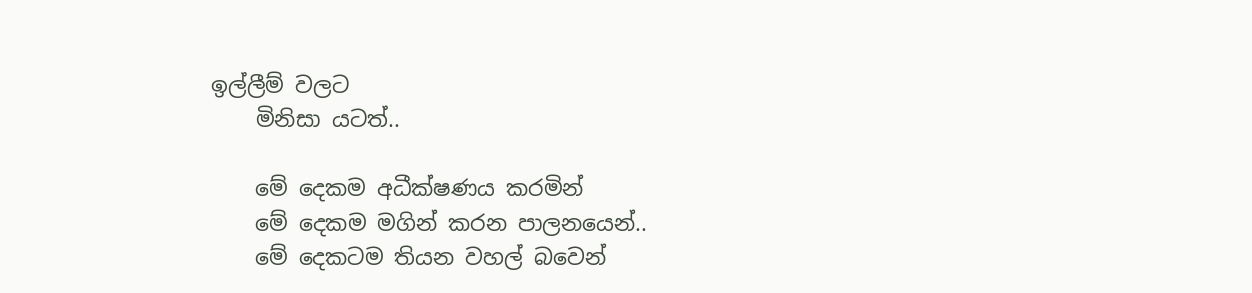ඉල්ලීම් වලට
    මිනිසා යටත්..

    මේ දෙකම අධීක්ෂණය කරමින්
    මේ දෙකම මගින් කරන පාලනයෙන්..
    මේ දෙකටම තියන වහල් බවෙන්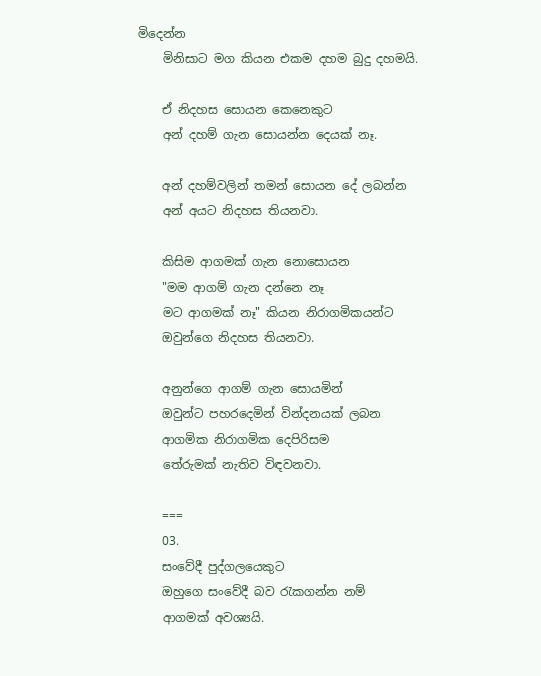මිදෙන්න
    මිනිසාට මග කියන එකම දහම බුදු දහමයි.

    ඒ නිදහස සොයන කෙනෙකුට
    අන් දහම් ගැන සොයන්න දෙයක් නෑ.

    අන් දහම්වලින් තමන් සොයන දේ ලබන්න
    අන් අයට නිදහස තියනවා.

    කිසිම ආගමක් ගැන නොසොයන
    "මම ආගම් ගැන දන්නෙ නෑ
    මට ආගමක් නෑ" කියන නිරාගමිකයන්ට
    ඔවුන්ගෙ නිදහස තියනවා.

    අනුන්ගෙ ආගම් ගැන සොයමින්
    ඔවුන්ට පහරදෙමින් වින්දනයක් ලබන
    ආගමික නිරාගමික දෙපිරිසම
    තේරුමක් නැතිව විඳවනවා.

    ===
    03.
    සංවේදී පුද්ගලයෙකුට
    ඔහුගෙ සංවේදී බව රැකගන්න නම්
    ආගමක් අවශ්‍යයි.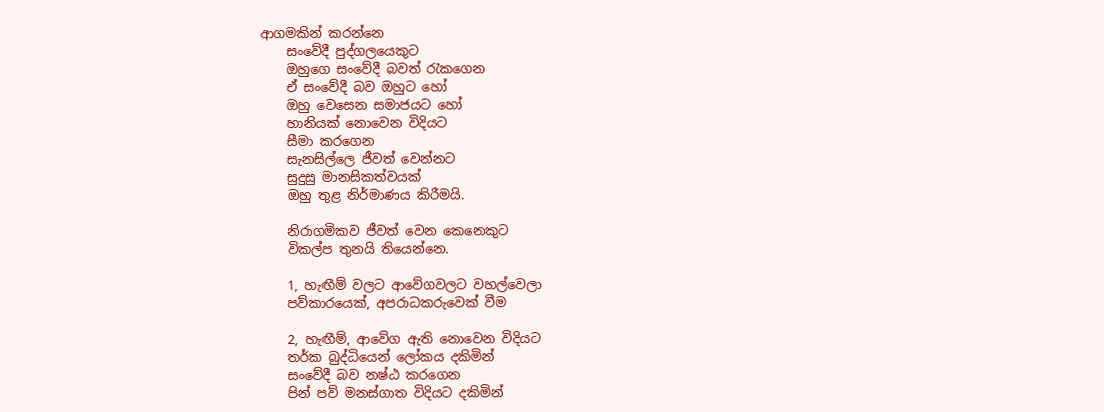ආගමකින් කරන්නෙ
    සංවේදී පුද්ගලයෙකුට
    ඔහුගෙ සංවේදී බවත් රැකගෙන
    ඒ සංවේදී බව ඔහුට හෝ
    ඔහු වෙසෙන සමාජයට හෝ
    හානියක් නොවෙන විදියට
    සීමා කරගෙන
    සැනසිල්ලෙ ජීවත් වෙන්නට
    සුදුසු මානසිකත්වයක්
    ඔහු තුළ නිර්මාණය කිරීමයි.

    නිරාගමිකව ජීවත් වෙන කෙනෙකුට
    විකල්ප තුනයි තියෙන්නෙ.

    1, හැඟීම් වලට ආවේගවලට වහල්වෙලා
    පව්කාරයෙක්, අපරාධකරුවෙක් වීම

    2, හැඟීම්, ආවේග ඇති නොවෙන විදියට
    තර්ක බුද්ධියෙන් ලෝකය දකිමින්
    සංවේදී බව නෂ්ඨ කරගෙන
    පින් පව් මනස්ගාත විදියට දකිමින්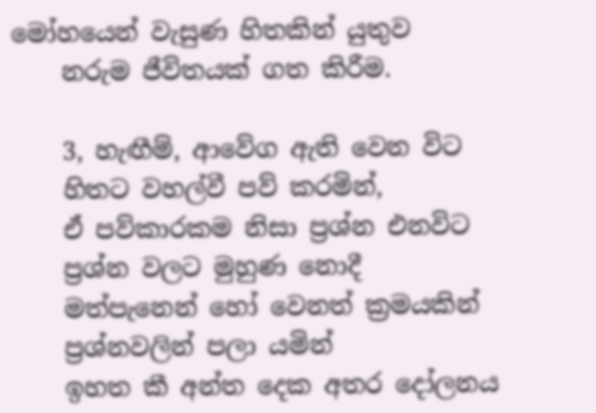මෝහයෙන් වැසුණ හිතකින් යුතුව
    නරුම ජීවිතයක් ගත කිරීම.

    3, හැඟීම්, ආවේග ඇති වෙන විට
    හිතට වහල්වී පව් කරමින්,
    ඒ පව්කාරකම නිසා ප්‍රශ්න එනවිට
    ප්‍රශ්න වලට මුහුණ නොදී
    මත්පැනෙන් හෝ වෙනත් ක්‍රමයකින්
    ප්‍රශ්නවලින් පලා යමින්
    ඉහත කී අන්ත දෙක අතර දෝලනය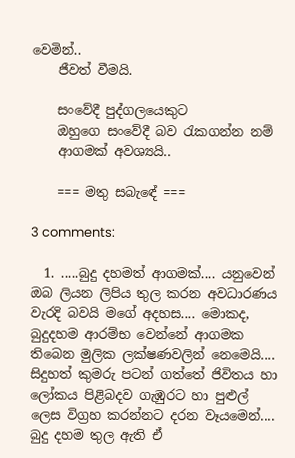වෙමින්..
    ජීවත් වීමයි.

    සංවේදී පුද්ගලයෙකුට
    ඔහුගෙ සංවේදී බව රැකගන්න නම්
    ආගමක් අවශ්‍යයි..

    === මතු සබැඳේ ===

3 comments:

  1. .....බුදු දහමත් ආගමක්.... යනුවෙන් ඔබ ලියන ලිපි‍ය තුල කරන අවධාරණය වැරදි බවයි මගේ අදහස.... මොකද, බුදුදහම ආරම්භ වෙන්නේ ආගමක තිබෙන මුලික ලක්ෂණවලින් නෙමෙයි.... සිදුහත් කුමරු පටන් ගත්තේ ජිවිතය හා ලෝකය පිළිබදව ගැඹුරට හා පුළුල් ලෙස විග්‍රහ කරන්නට දරන වෑයමෙන්.... බුදු දහම තුල ඇති ඒ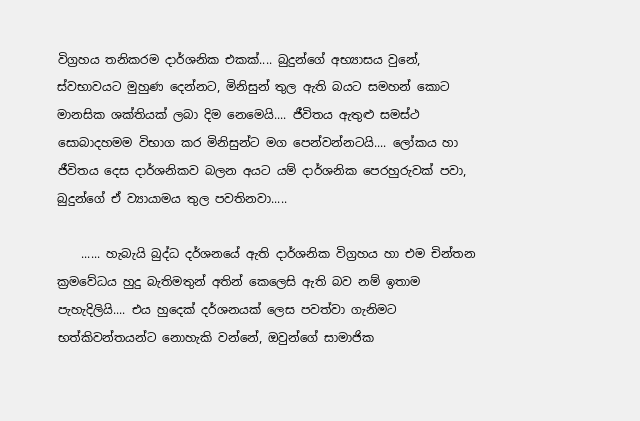විග්‍රහය තනිකරම දාර්ශනික එකක්.... බුදුන්ගේ අභ්‍යාසය වුනේ, ස්වභාවයට මුහුණ දෙන්න‍ට, මිනිසුන් තුල ඇති බයට සමහන් කොට මානසික ශක්තියක් ලබා දිම නෙමෙයි.... ජීවිතය ඇතුළු සමස්ථ සොබාදහමම විභාග කර මිනිසුන්ට මග පෙන්වන්නටයි.... ලෝකය හා ජීවිතය දෙස දාර්ශනිකව බලන අයට යම් දාර්ශනික පෙරහුරුවක් පවා, බුදුන්ගේ ඒ ව්‍යායාමය තුල පවතිනවා.....

    ...... හැබැයි බුද්ධ දර්ශනයේ ඇති දාර්ශනික විග්‍රහය හා එම චින්තන ක්‍රමවේධය හුදු බැතිමතුන් අතින් කෙලෙසි ඇති බව නම් ඉතාම පැහැදිලියි.... එය හුදෙක් දර්ශනයක් ‍ලෙස පවත්වා ගැනිමට භත්කිවන්තයන්ට නොහැකි වන්නේ, ඔවුන්ගේ සාමාජික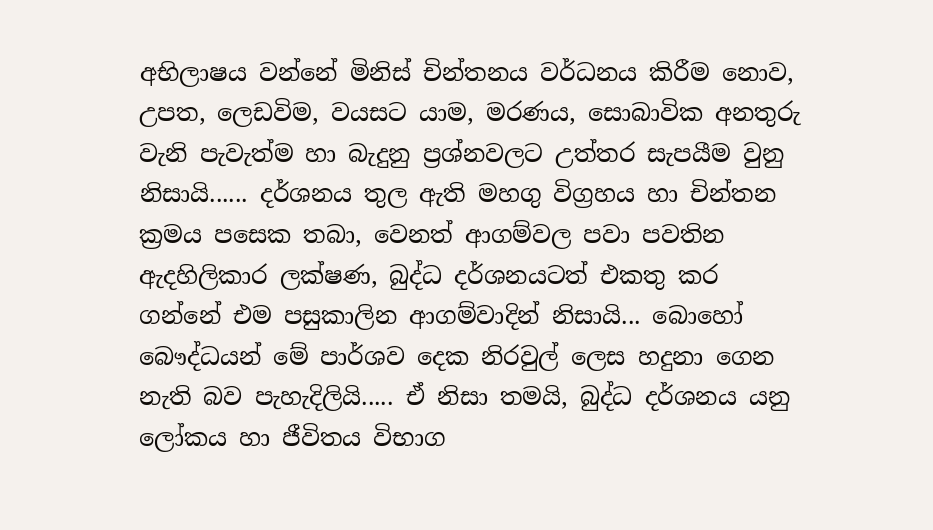අභිලාෂය වන්නේ මිනිස් චින්තනය වර්ධනය කිරීම නොව, උපත, ලෙඩවිම, වයසට යාම, මරණය, සොබාවික අනතුරු වැනි පැවැත්ම හා බැදුනු ප්‍රශ්නවලට උත්තර සැපයීම වුනු නිසායි...... දර්ශනය තුල ඇති මහගු විග්‍රහය හා චින්තන ක්‍රමය පසෙක තබා, වෙනත් ආගම්වල පවා පවතින ඇදහිලිකාර ලක්ෂණ, බුද්ධ දර්ශනයටත් එකතු කර ගන්නේ එම පසුකාලින ආගම්වාදින් නිසායි... බොහෝ බෞද්ධයන් මේ පාර්ශව දෙක නිරවුල් ලෙස හදුනා ගෙන නැති බව පැහැදිලියි..... ඒ නිසා තමයි, බුද්ධ දර්ශනය යනු ලෝකය හා ජීවිතය විභාග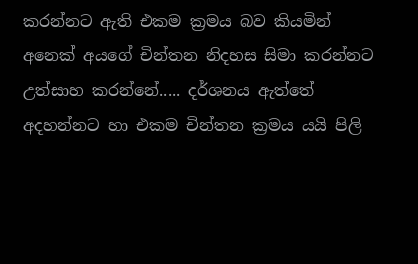කරන්නට ඇති එකම ක්‍රමය බව කියමින් අනෙක් අයගේ චින්තන නිදහස සිමා කරන්නට උත්සාහ කරන්නේ..... දර්ශනය ඇත්තේ අදහන්නට හා එකම චින්තන ක්‍රමය යයි පිලි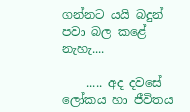ගන්නට යයි බදුන් පවා බල කළේ නැහැ....

    ..... අද දවසේ ලෝකය හා ජීවිතය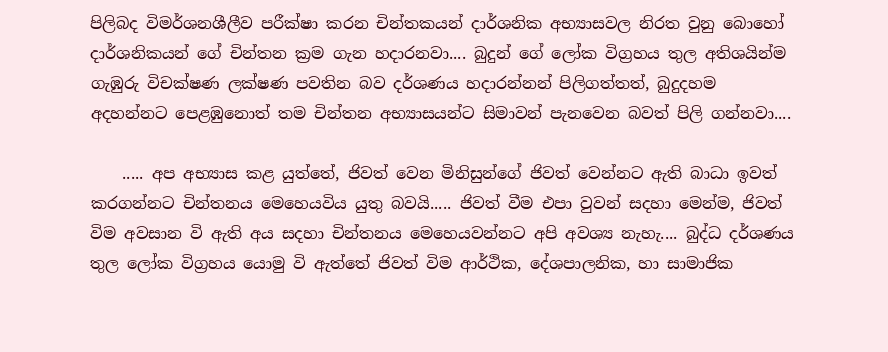පිලිබද විමර්ශනශීලීව පරීක්ෂා කරන චින්තකයන් දාර්ශනික අභ්‍යාසවල නිරත වුනු බොහෝ දාර්ශනිකයන් ගේ චින්තන ක්‍රම ගැන හදාරනවා.... බුදුන් ගේ ලෝක විග්‍රහය තුල අතිශයින්ම ගැඹුරු විචක්ෂණ ලක්ෂණ පවතින බව දර්ශණය හදාරන්නන් පිලිගත්තත්, බුදුදහම අදහන්නට පෙළඹුනොත් තම චින්තන අභ්‍යාසයන්ට සිමාවන් පැනවෙන බවත් පිලි ගන්නවා....

    ..... අප අභ්‍යාස කළ යුත්තේ, ජිවත් වෙන මිනිසුන්ගේ ජිවත් වෙන්නට ඇති බාධා ඉවත් කරගන්නට චින්තනය මෙහෙයවිය යුතු බවයි..... ජිවත් වීම එපා වුවන් සදහා මෙන්ම, ජිවත් විම අවසාන වි ඇති අය සදහා චින්තනය මෙහෙයවන්නට අපි අවශ්‍ය නැහැ.... බුද්ධ දර්ශණය තුල ලෝක විග්‍රහය යොමු වි ඇත්තේ ජිවත් විම ආර්ථික, දේශපාලනික, හා සාමාජික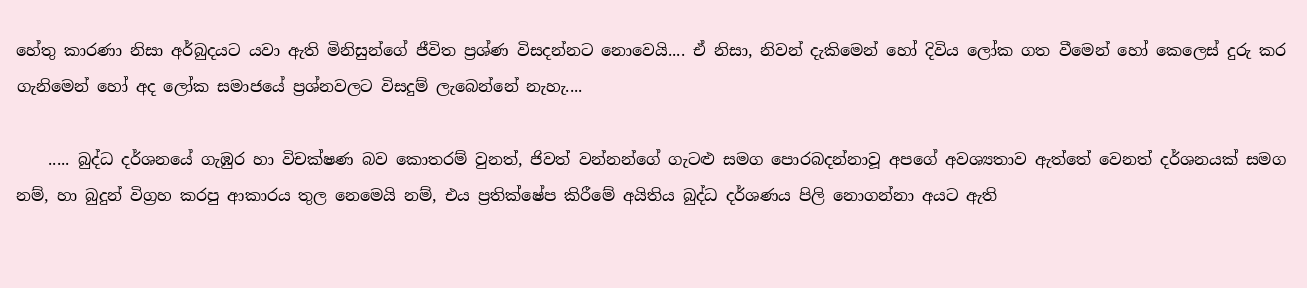හේතු කාරණා නිසා අර්බුදයට යවා ඇති මිනිසුන්ගේ ජීවිත ප්‍රශ්ණ විසදන්නට නොවෙයි.... ඒ නිසා, නිවන් දැකිමෙන් හෝ දිවිය ලෝක ගත වීමෙන් හෝ කෙලෙස් දුරු කර ගැනිමෙන් හෝ අද ලෝක සමාජයේ ප්‍රශ්නවලට විසදුම් ලැබෙන්නේ නැහැ....

    ..... බුද්ධ දර්ශනයේ ගැඹුර හා විචක්ෂණ බව කොතරම් වුනත්, ජිවත් වන්නන්ගේ ගැටළු සමග පොරබදන්නාවූ අපගේ අවශ්‍යතාව ඇත්තේ වෙනත් දර්ශනයක් සමග නම්, හා බුදුන් විග්‍රහ කරපු ආකාරය තුල නෙමෙයි නම්, එය ප්‍රතික්ෂේප කිරීමේ අයිතිය බුද්ධ දර්ශණය පිලි නොගන්නා අයට ඇති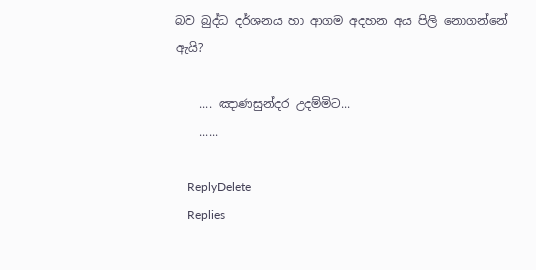බව බුද්ධ දර්ශනය හා ආගම අදහන අය පිලි නොගන්නේ ඇයි?

    .... ඤාණසුන්දර උදම්මිට...
    ......

    ReplyDelete
    Replies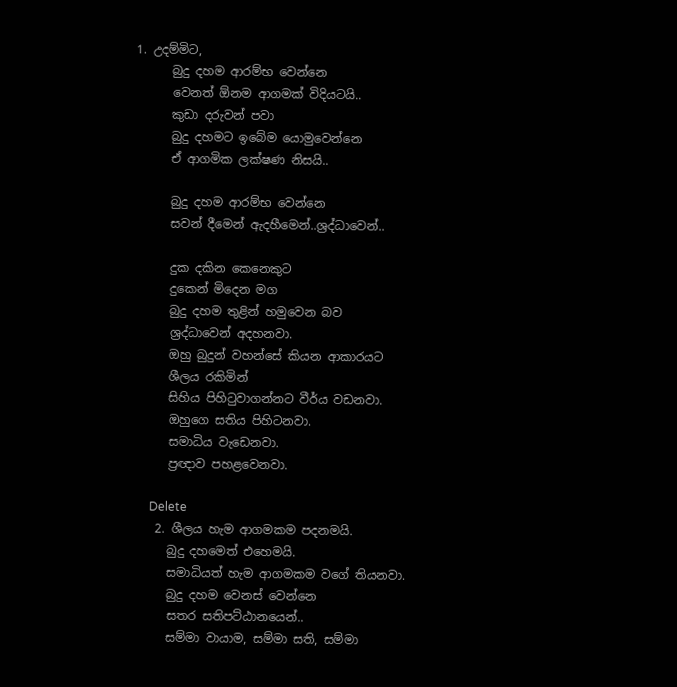1. උදම්මිට,
      බුදු දහම ආරම්භ වෙන්නෙ
      වෙනත් ඕනම ආගමක් විදියටයි..
      කුඩා දරුවන් පවා
      බුදු දහමට ඉබේම යොමුවෙන්නෙ
      ඒ ආගමික ලක්ෂණ නිසයි..

      බුදු දහම ආරම්භ වෙන්නෙ
      සවන් දීමෙන් ඇදහීමෙන්..ශ්‍රද්ධාවෙන්..

      දුක දකින කෙනෙකුට
      දුකෙන් මිදෙන මග
      බුදු දහම තුළින් හමුවෙන බව
      ශ්‍රද්ධාවෙන් අදහනවා.
      ඔහු බුදුන් වහන්සේ කියන ආකාරයට
      ශීලය රකිමින්
      සිහිය පිහිටුවාගන්නට වීර්ය වඩනවා.
      ඔහුගෙ සතිය පිහිටනවා.
      සමාධිය වැඩෙනවා.
      ප්‍රඥාව පහළවෙනවා.

      Delete
    2. ශීලය හැම ආගමකම පදනමයි.
      බුදු දහමෙත් එහෙමයි.
      සමාධියත් හැම ආගමකම වගේ තියනවා.
      බුදු දහම වෙනස් වෙන්නෙ
      සතර සතිපට්ඨානයෙන්..
      සම්මා වායාම, සම්මා සති, සම්මා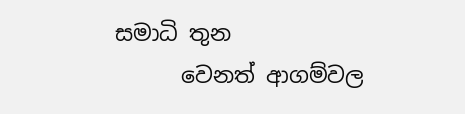සමාධි තුන
      වෙනත් ආගම්වල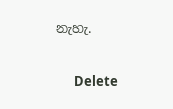නැහැ.

      Delete